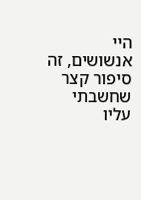היי אנשושים, זה סיפור קצר שחשבתי עליו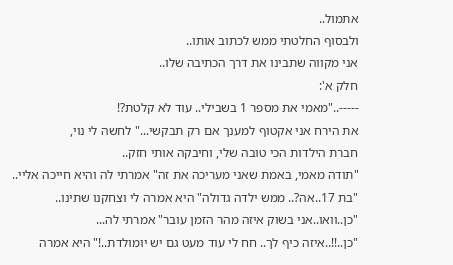אתמול..
ולבסוף החלטתי ממש לכתוב אותו..
אני מקווה שתבינו את דרך הכתיבה שלו..
חלק א':
-----.."מאמי את מספר 1 בשבילי.. עוד לא קלטת?!
את הירח אני אקטוף למענך אם רק תבקשי..." לחשה לי נוי,
חברת הילדות הכי טובה שלי, וחיבקה אותי חזק..
"תודה מאמי, באמת שאני מעריכה את זה" אמרתי לה והיא חייכה אליי..
"בת 17..אה?.. ממש ילדה גדולה" היא אמרה לי וצחקנו שתינו..
"כן..וואו..אני בשוק איזה מהר הזמן עובר" אמרתי לה...
"כן..!!..איזה כיף לך.. חח לי עוד מעט גם יש יומולדת..!" היא אמרה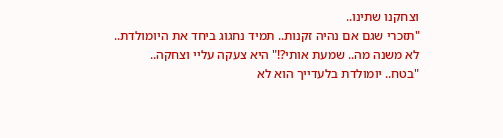וצחקנו שתינו..
"תזכרי שגם אם נהיה זקנות.. תמיד נחגוג ביחד את היומולדת..
לא משנה מה.. שמעת אותי?!" היא צעקה עליי וצחקה..
"בטח.. יומולדת בלעדייך הוא לא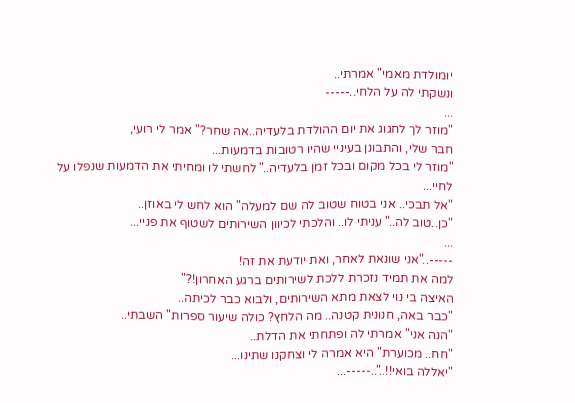יומולדת מאמי" אמרתי..
ונשקתי לה על הלחי..-----
...
"מוזר לך לחגוג את יום ההולדת בלעדיה..אה שחר?" אמר לי רועי,
חבר שלי, והתבונן בעיניי שהיו רטובות בדמעות...
"מוזר לי בכל מקום ובכל זמן בלעדיה.." לחשתי לו ומחיתי את הדמעות שנפלו על לחיי...
"אל תבכי.. אני בטוח שטוב לה שם למעלה" הוא לחש לי באוזן..
"כן..טוב לה.." עניתי לו.. והלכתי לכיוון השירותים לשטוף את פניי...
...
-----.."אני שונאת לאחר, ואת יודעת את זה!
למה את תמיד נזכרת ללכת לשירותים ברגע האחרון!?"
האיצה בי נוי לצאת מתא השירותים, ולבוא כבר לכיתה..
"כבר באה, חנונית קטנה.. מה הלחץ? כולה שיעור ספרות" השבתי..
"הנה אני" אמרתי לה ופתחתי את הדלת..
"חח.. מכוערת" היא אמרה לי וצחקנו שתינו...
"יאללה בואי!!.."..-----...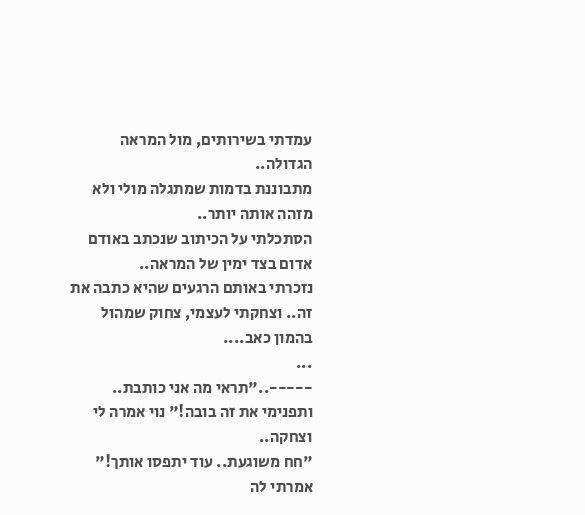עמדתי בשירותים, מול המראה הגדולה..
מתבוננת בדמות שמתגלה מולי ולא מזהה אותה יותר..
הסתכלתי על הכיתוב שנכתב באודם אדום בצד ימין של המראה..
נזכרתי באותם הרגעים שהיא כתבה את זה.. וצחקתי לעצמי, צחוק שמהול בהמון כאב....
...
-----.."תראי מה אני כותבת.. ותפנימי את זה בובה!" נוי אמרה לי וצחקה..
"חח משוגעת.. עוד יתפסו אותך!" אמרתי לה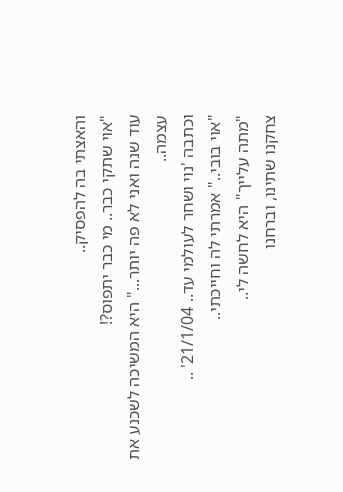והאצתי בה להפסיק..
"אוי שתקי כבר.. מי כבר יתפוס?!
עוד שנה ואני לא פה יותר..." היא המשיכה לשכנע את עצמה..
וכתבה 'נוי ושחר לעולמי עד.. 21/1/04' ..
"אוי בובי.." אמרתי לה וחייכתי..
"מתה עלייך" היא לחשה לי..
צחקנו שתינו, וברחנו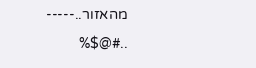מהאזור..-----
..#@$%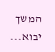המשך יבוא...